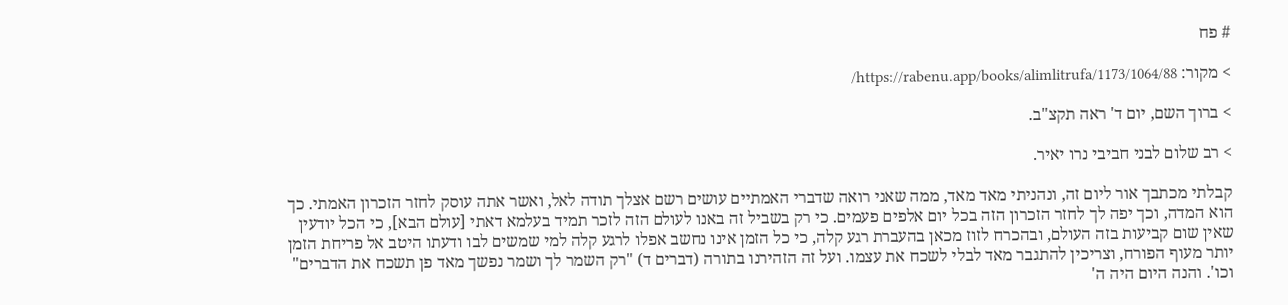# פח

> מקור: https://rabenu.app/books/alimlitrufa/1173/1064/88/

> ברוך השם, יום ד' ראה תקצ"ב.

> רב שלום לבני חביבי נרו יאיר.

קבלתי מכתבך אור ליום זה, ונהניתי מאד מאד, ממה שאני רואה שדברי האמתיים עושים רשם אצלך תודה לאל, ואשר אתה עוסק לחזר הזכרון האמתי. כך הוא המדה, וכך יפה לך לחזר הזכרון הזה בכל יום אלפים פעמים. כי רק בשביל זה באנו לעולם הזה לזכר תמיד בעלמא דאתי [עולם הבא], כי הכל יודעין שאין שום קביעות בזה העולם, ובהכרח לזוז מכאן בהעברת רגע קלה, כי כל הזמן אינו נחשב אפלו לרגע קלה למי שמשים לבו ודעתו היטב אל פריחת הזמן יותר מעוף הפורח, וצריכין להתגבר מאד לבלי לשכח את עצמו. ועל זה הזהירנו בתורה (דברים ד) "רק השמר לך ושמר נפשך מאד פן תשכח את הדברים" וכו'. והנה היום היה ה'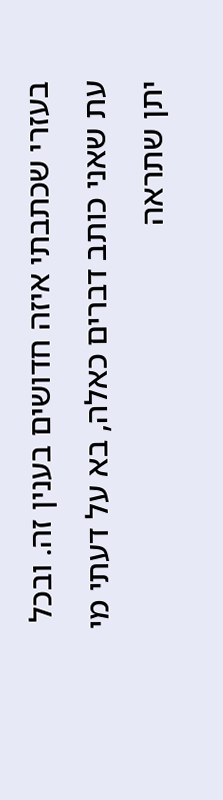בעזרי שכתבתי איזה חדושים בענין זה. ובכל עת שאני כותב דברים כאלה, בא על דעתי מי יתן שתראה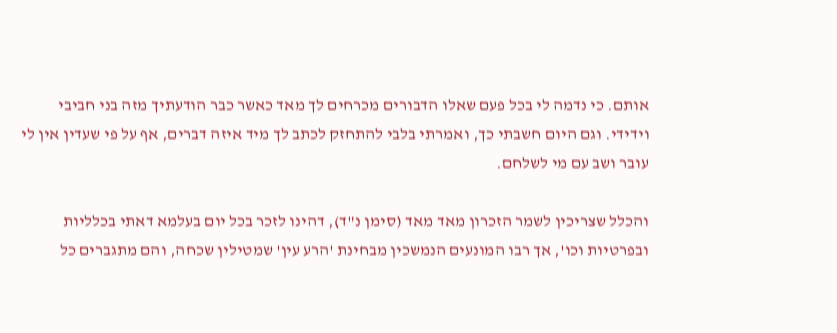אותם. כי נדמה לי בכל פעם שאלו הדבורים מכרחים לך מאד כאשר כבר הודעתיך מזה בני חביבי וידידי. וגם היום חשבתי כך, ואמרתי בלבי להתחזק לכתב לך מיד איזה דברים, אף על פי שעדין אין לי עובר ושב עם מי לשלחם.

והכלל שצריכין לשמר הזכרון מאד מאד (סימן נ"ד), דהינו לזכר בכל יום בעלמא דאתי בכלליות ובפרטיות וכו', אך רבו המונעים הנמשכין מבחינת 'הרע עין' שמטילין שכחה, והם מתגברים כל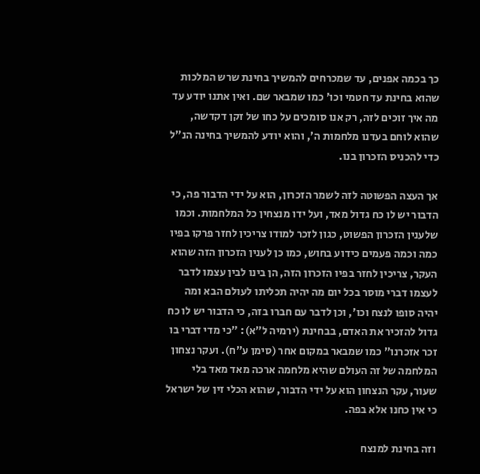כך בכמה אפנים, עד שמכרחים להמשיך בחינת שרש המלכות שהוא בחינת עד חטמי וכו' כמו שמבאר שם. ואין אתנו יודע עד מה איך זוכים לזה, רק אנו סומכים על כחו של זקן דקדשה, שהוא לוחם בעדנו מלחמות ה', והוא יודע להמשיך בחינה הנ"ל כדי להכניס הזכרון בנו.

אך העצה הפשוטה לזה לשמר הזכרון, הוא על ידי הדבור פה, כי הדבור יש לו כח גדול מאד, ועל ידו מנצחין כל המלחמות. וכמו שלענין הזכרון הפשוט, כגון לזכר למודו צריכין לחזר פרקו בפיו כמה וכמה פעמים כידוע בחוש, כמו כן לענין הזכרון הזה שהוא העקר, צריכין לחזר בפיו הזכרון הזה, הן בינו לבין עצמו לדבר לעצמו דברי מוסר בכל יום מה יהיה תכליתו לעולם הבא ומה יהיה סופו לנצח וכו', וכן לדבר עם חברו בזה, כי הדבור יש לו כח גדול להזכיר את האדם, בבחינת (ירמיה ל"א): "כי מדי דברי בו זכר אזכרנו" כמו שמבאר במקום אחר (סימן ע"ח). ועקר נצחון המלחמה של זה העולם שהיא מלחמה ארכה מאד מאד בלי שעור, עקר הנצחון הוא על ידי הדבור, שהוא הכלי זין של ישראל כי אין כחנו אלא בפה.

וזה בחינת למנצח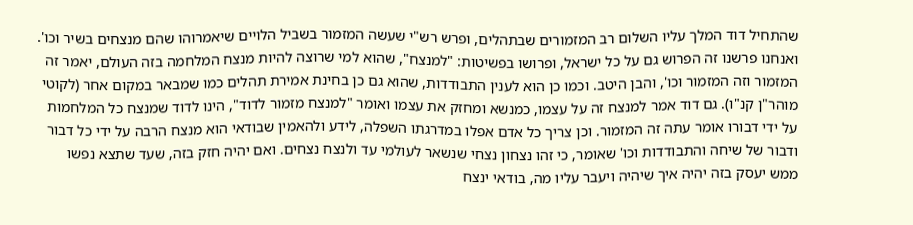שהתחיל דוד המלך עליו השלום רב המזמורים שבתהלים, ופרש רש"י שעשה המזמור בשביל הלויים שיאמרוהו שהם מנצחים בשיר וכו'. ואנחנו פרשנו זה הפרוש גם על כל ישראל, ופרושו בפשיטות: "למנצח", שהוא למי שרוצה להיות מנצח המלחמה בזה העולם, יאמר זה המזמור וזה המזמור וכו', והבן היטב. וכמו כן הוא לענין התבודדות, שהוא גם כן בחינת אמירת תהלים כמו שמבאר במקום אחר (לקוטי מוהר"ן קנ"ו). גם דוד אמר למנצח זה על עצמו, כמנשא ומחזק את עצמו ואומר "למנצח מזמור לדוד", הינו לדוד שמנצח כל המלחמות על ידי דבורו אומר עתה זה המזמור. וכן צריך כל אדם אפלו במדרגתו השפלה, לידע ולהאמין שבודאי הוא מנצח הרבה על ידי כל דבור ודבור של שיחה והתבודדות וכו' שאומר, כי זהו נצחון נצחי שנשאר לעולמי עד ולנצח נצחים. ואם יהיה חזק בזה, שעד שתצא נפשו ממש יעסק בזה יהיה איך שיהיה ויעבר עליו מה, בודאי ינצח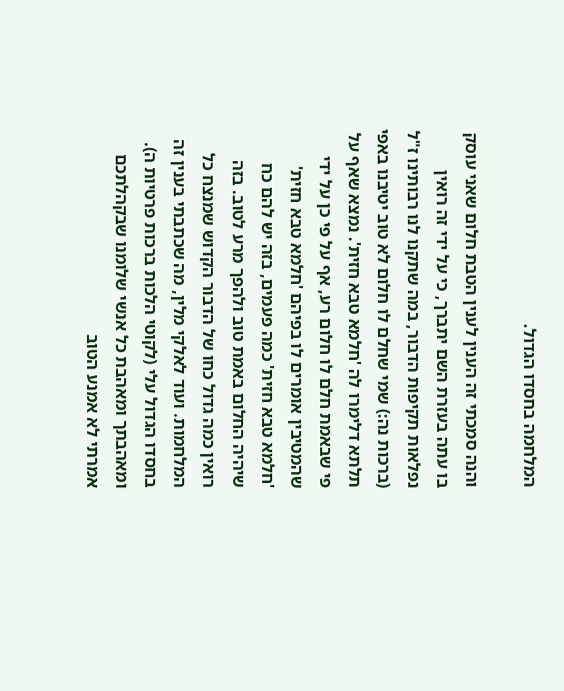המלחמה בחסדו הגדול.

והנה סמכתי זה הענין לענין הטבת חלום שאני עוסק בו עתה בעזרת השם יתברך, כי על ידי זה רואין נפלאות תקיפות הדבור, במה שתקנו לנו רבותינו ז"ל (ברכות נה:) שמי שחלם לו חלום לא טוב יטיבנו באפי תלתא דלימרו לה 'חלמא טבא חזית'. נמצא שאף על פי שבאמת חלם לו חלום רע, אף על פי כן על ידי שהמטיבין אומרים לו בפיהם 'חלמא טבא חזית' 'חלמא טבא חזית' כמה פעמים, בזה יש להם כח שיהיה החלום באמת טוב ולהפך מרע לטוב. בזה רואין כמה גדול כחו של הדבור הקדוש שמנצח כל המלחמות. ועוד לאלקי מלין, מה שכתבתי בענין זה בחסדו הגדול עלי (לקוטי הלכות ברכות פרטיות ה). ומאהבתך ומאהבת כל אנשי שלומנו שבקהלתכם אמרתי לא אמנע הטוב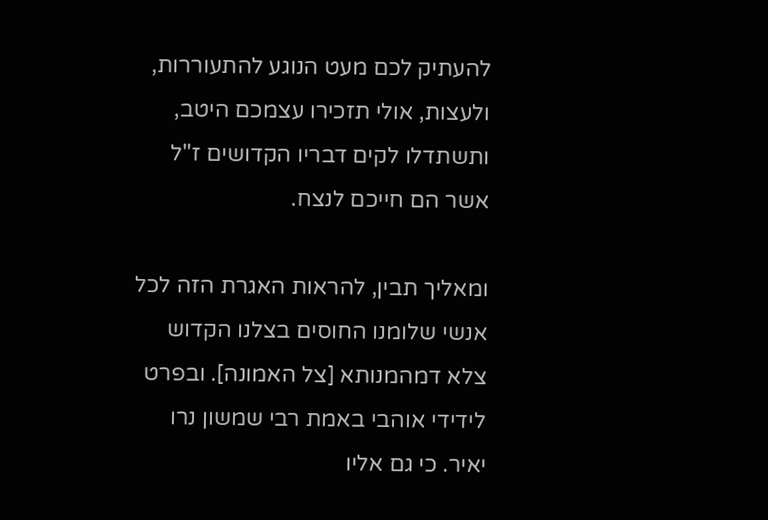להעתיק לכם מעט הנוגע להתעוררות, ולעצות, אולי תזכירו עצמכם היטב, ותשתדלו לקים דבריו הקדושים ז"ל אשר הם חייכם לנצח.

ומאליך תבין, להראות האגרת הזה לכל אנשי שלומנו החוסים בצלנו הקדוש צלא דמהמנותא [צל האמונה]. ובפרט לידידי אוהבי באמת רבי שמשון נרו יאיר. כי גם אליו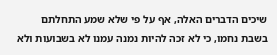שיכים הדברים האלה, אף על פי שלא שמע התחלתם בשבת נחמו, כי לא זכה להיות נמנה עמנו לא בשבועות ולא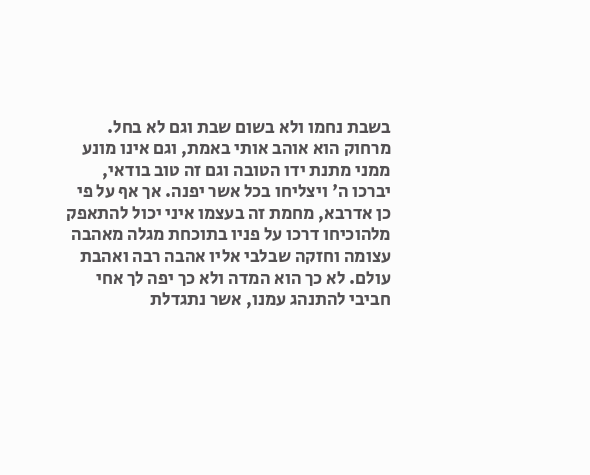בשבת נחמו ולא בשום שבת וגם לא בחל. מרחוק הוא אוהב אותי באמת, וגם אינו מונע ממני מתנת ידו הטובה וגם זה טוב בודאי, יברכו ה' ויצליחו בכל אשר יפנה. אך אף על פי כן אדרבא, מחמת זה בעצמו איני יכול להתאפק מלהוכיחו דרכו על פניו בתוכחת מגלה מאהבה עצומה וחזקה שבלבי אליו אהבה רבה ואהבת עולם. לא כך הוא המדה ולא כך יפה לך אחי חביבי להתנהג עמנו, אשר נתגדלת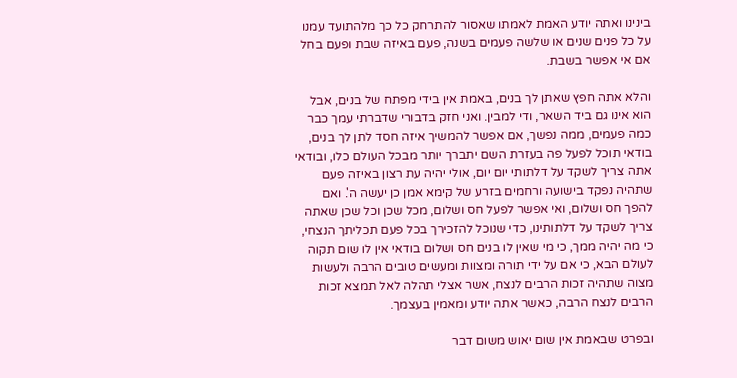בינינו ואתה יודע האמת לאמתו שאסור להתרחק כל כך מלהתועד עמנו על כל פנים שנים או שלשה פעמים בשנה, פעם באיזה שבת ופעם בחל אם אי אפשר בשבת.

והלא אתה חפץ שאתן לך בנים, באמת אין בידי מפתח של בנים, אבל הוא אינו גם ביד השאר, ודי למבין. ואני חזק בדבורי שדברתי עמך כבר כמה פעמים, ממה נפשך, אם אפשר להמשיך איזה חסד לתן לך בנים, בודאי תוכל לפעל פה בעזרת השם יתברך יותר מבכל העולם כלו, ובודאי אתה צריך לשקד על דלתותי יום יום, אולי יהיה עת רצון באיזה פעם שתהיה נפקד בישועה ורחמים בזרע של קימא אמן כן יעשה ה'. ואם להפך חס ושלום, ואי אפשר לפעל חס ושלום, מכל שכן וכל שכן שאתה צריך לשקד על דלתותינו, כדי שנוכל להזכירך בכל פעם תכליתך הנצחי, כי מה יהיה ממך, כי מי שאין לו בנים חס ושלום בודאי אין לו שום תקוה לעולם הבא, כי אם על ידי תורה ומצוות ומעשים טובים הרבה ולעשות מצוה שתהיה זכות הרבים לנצח, אשר אצלי תהלה לאל תמצא זכות הרבים לנצח הרבה, כאשר אתה יודע ומאמין בעצמך.

ובפרט שבאמת אין שום יאוש משום דבר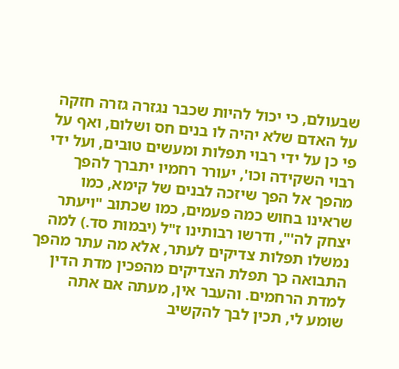שבעולם, כי יכול להיות שכבר נגזרה גזרה חזקה על האדם שלא יהיה לו בנים חס ושלום, ואף על פי כן על ידי רבוי תפלות ומעשים טובים, ועל ידי רבוי השקידה וכו', יעורר רחמיו יתברך להפך מהפך אל הפך שיזכה לבנים של קימא, כמו שראינו בחוש כמה פעמים, כמו שכתוב "ויעתר יצחק לה'", ודרשו רבותינו ז"ל (יבמות סד.) למה נמשלו תפלות צדיקים לעתר, אלא מה עתר מהפך התבואה כך תפלת הצדיקים מהפכין מדת הדין למדת הרחמים. והעבר אין, מעתה אם אתה שומע לי, תכין לבך להקשיב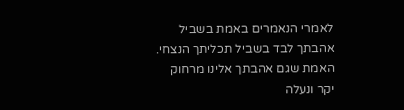לאמרי הנאמרים באמת בשביל אהבתך לבד בשביל תכליתך הנצחי. האמת שגם אהבתך אלינו מרחוק יקר ונעלה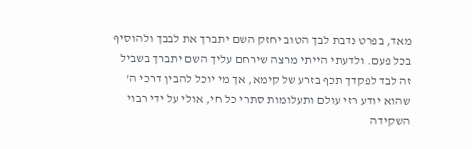מאד, בפרט נדבת לבך הטוב יחזק השם יתברך את לבבך ולהוסיף בכל פעם. ולדעתי הייתי מרצה שירחם עליך השם יתברך בשביל זה לבד לפקדך תכף בזרע של קימא, אך מי יוכל להבין דרכי ה' שהוא יודע רזי עולם ותעלומות סתרי כל חי, אולי על ידי רבוי השקידה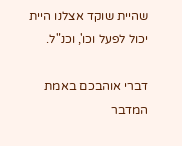שהיית שוקד אצלנו היית יכול לפעל וכו', וכנ"ל.

דברי אוהבכם באמת המדבר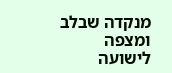מנקדה שבלב ומצפה לישועה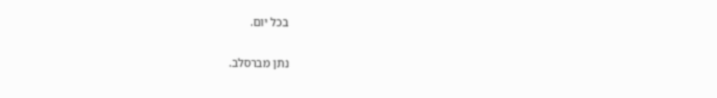בכל יום.

נתן מברסלב.